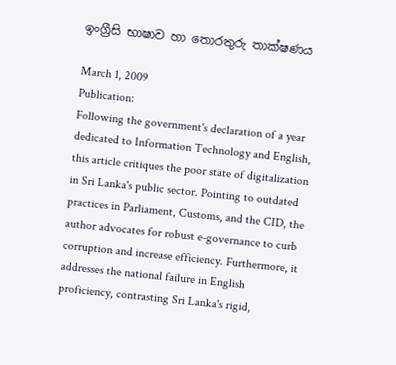ඉංග්‍රීසි භාෂාව හා තොරතුරු තාක්ෂණය

March 1, 2009
Publication:
Following the government's declaration of a year dedicated to Information Technology and English, this article critiques the poor state of digitalization in Sri Lanka's public sector. Pointing to outdated practices in Parliament, Customs, and the CID, the author advocates for robust e-governance to curb corruption and increase efficiency. Furthermore, it addresses the national failure in English proficiency, contrasting Sri Lanka's rigid,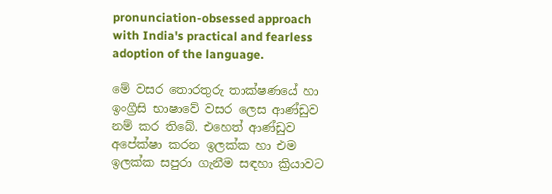pronunciation-obsessed approach with India's practical and fearless adoption of the language.

මේ වසර තොරතුරු තාක්ෂණයේ හා ඉංග්‍රීසි භාෂාවේ වසර ලෙස ආණ්ඩුව නම් කර තිබේ. එහෙත් ආණ්ඩුව අපේක්ෂා කරන ඉලක්ක හා එම ඉලක්ක සපුරා ගැනීම සඳහා ක්‍රියාවට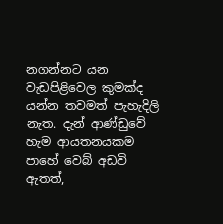නගන්නට යන වැඩපිළිවෙල කුමක්ද යන්න තවමත් පැහැදිලි නැත. දැන් ආණ්ඩුවේ හැම ආයතනයකම පාහේ වෙබ් අඩවි ඇතත්,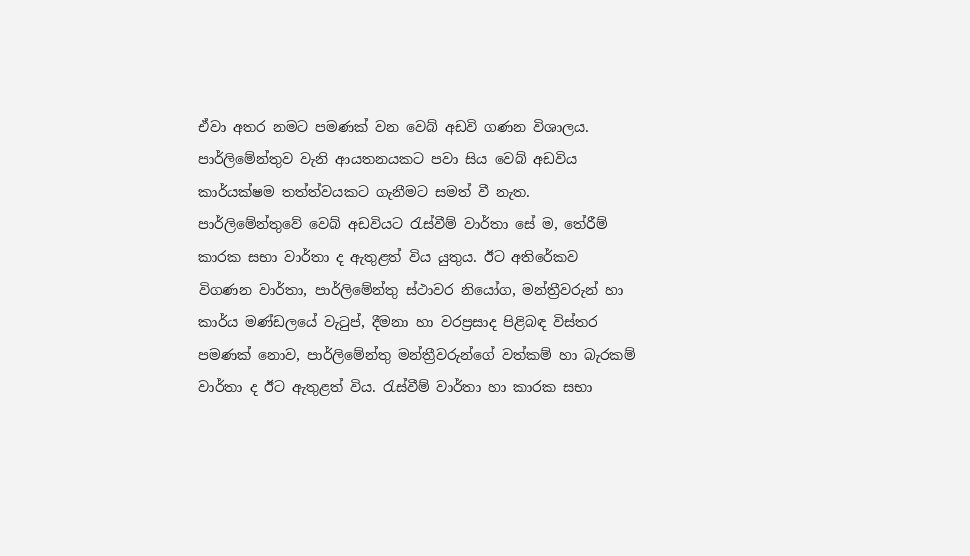ඒවා අතර නමට පමණක් වන වෙබ් අඩවි ගණන විශාලය. පාර්ලිමේන්තුව වැනි ආයතනයකට පවා සිය වෙබ් අඩවිය කාර්යක්ෂම තත්ත්වයකට ගැනීමට සමත් වී නැත. පාර්ලිමේන්තුවේ වෙබ් අඩවියට රැස්වීම් වාර්තා සේ ම, තේරීම් කාරක සභා වාර්තා ද ඇතුළත් විය යුතුය. ඊට අතිරේකව විගණන වාර්තා, පාර්ලිමේන්තු ස්ථාවර නියෝග, මන්ත්‍රීවරුන් හා කාර්ය මණ්ඩලයේ වැටුප්, දීමනා හා වරප්‍රසාද පිළිබඳ විස්තර පමණක් නොව, පාර්ලිමේන්තු මන්ත්‍රීවරුන්ගේ වත්කම් හා බැරකම් වාර්තා ද ඊට ඇතුළත් විය. රැස්වීම් වාර්තා හා කාරක සභා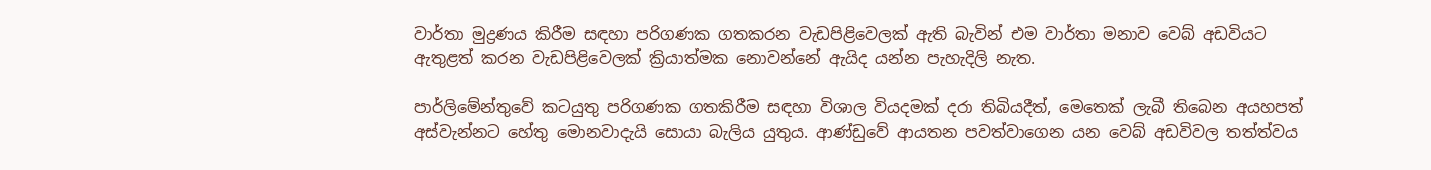වාර්තා මුද්‍රණය කිරීම සඳහා පරිගණක ගතකරන වැඩපිළිවෙලක් ඇති බැවින් එම වාර්තා මනාව වෙබ් අඩවියට ඇතුළත් කරන වැඩපිළිවෙලක් ක්‍රියාත්මක නොවන්නේ ඇයිද යන්න පැහැදිලි නැත.

පාර්ලිමේන්තුවේ කටයුතු පරිගණක ගතකිරීම සඳහා විශාල වියදමක් දරා තිබියදීත්, මෙතෙක් ලැබී තිබෙන අයහපත් අස්වැන්නට හේතු මොනවාදැයි සොයා බැලිය යුතුය. ආණ්ඩුවේ ආයතන පවත්වාගෙන යන වෙබ් අඩවිවල තත්ත්වය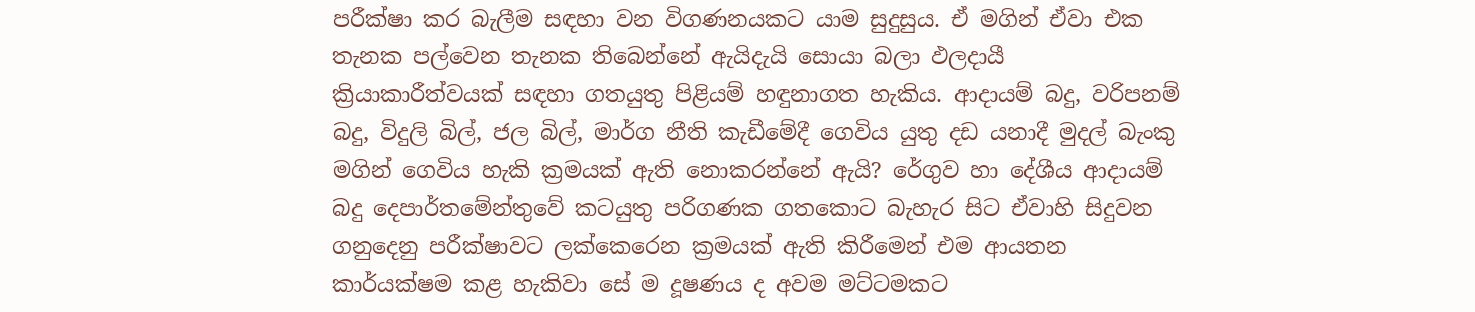පරීක්ෂා කර බැලීම සඳහා වන විගණනයකට යාම සුදුසුය. ඒ මගින් ඒවා එක තැනක පල්වෙන තැනක තිබෙන්නේ ඇයිදැයි සොයා බලා ඵලදායී ක්‍රියාකාරීත්වයක් සඳහා ගතයුතු පිළියම් හඳුනාගත හැකිය. ආදායම් බදු, වරිපනම් බදු, විදුලි බිල්, ජල බිල්, මාර්ග නීති කැඩීමේදී ගෙවිය යුතු දඩ යනාදී මුදල් බැංකු මගින් ගෙවිය හැකි ක්‍රමයක් ඇති නොකරන්නේ ඇයි? රේගුව හා දේශීය ආදායම් බදු දෙපාර්තමේන්තුවේ කටයුතු පරිගණක ගතකොට බැහැර සිට ඒවාහි සිදුවන ගනුදෙනු පරීක්ෂාවට ලක්කෙරෙන ක්‍රමයක් ඇති කිරීමෙන් එම ආයතන කාර්යක්ෂම කළ හැකිවා සේ ම දූෂණය ද අවම මට්ටමකට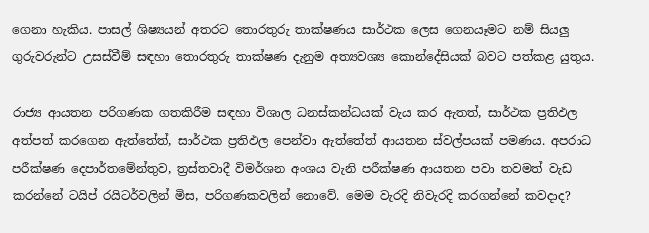ගෙනා හැකිය. පාසල් ශිෂ්‍යයන් අතරට තොරතුරු තාක්ෂණය සාර්ථක ලෙස ගෙනයෑමට නම් සියලු ගුරුවරුන්ට උසස්වීම් සඳහා තොරතුරු තාක්ෂණ දැනුම අත්‍යවශ්‍ය කොන්දේසියක් බවට පත්කළ යුතුය.

රාජ්‍ය ආයතන පරිගණක ගතකිරීම සඳහා විශාල ධනස්කන්ධයක් වැය කර ඇතත්, සාර්ථක ප්‍රතිඵල අත්පත් කරගෙන ඇත්තේත්, සාර්ථක ප්‍රතිඵල පෙන්වා ඇත්තේත් ආයතන ස්වල්පයක් පමණය. අපරාධ පරීක්ෂණ දෙපාර්තමේන්තුව, ත්‍රස්තවාදී විමර්ශන අංශය වැනි පරීක්ෂණ ආයතන පවා තවමත් වැඩ කරන්නේ ටයිප් රයිටර්වලින් මිස, පරිගණකවලින් නොවේ. මෙම වැරදි නිවැරදි කරගන්නේ කවදාද?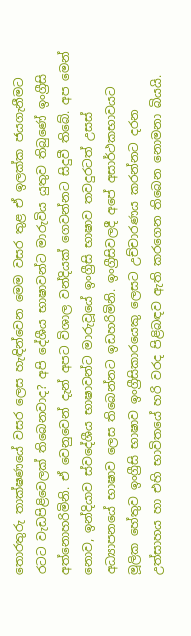තොරතුරු තාක්ෂණයේ වසර ලෙස හැඳින්වෙන මෙම වසර තුළ ඒ ඉලක්ක ජයගැනීමට රටට වැඩපිළිවෙලක් තිබෙනවාද? අපි දේශීය භාෂාවන්ට මාරුවිය යුතුව තිබුණේ ඉංග්‍රීසි අත්නොහරිමිනි. ඒ වෙනුවෙන් දැන් අපට විශාල වන්දියක් ගෙවන්නට සිදුවී තිබේ. අප මෙන් නොව, ඉන්දියාව ස්වදේශීය භාෂාවන්ට මාරුවූයේ ඉංග්‍රීසි භාෂාව තවදුරටත් උසස් අධ්‍යාපනයේ භාෂාව ලෙස තිබෙන්නට ඉඩහරිමිනි. ඉංග්‍රීසිවලදී අපේ අසාර්ථකභාවයට මූලික හේතුව ඉංග්‍රීසි භාෂාව ඉංග්‍රීසිකාරයෙකු ලෙසට උච්චාරණය කරන්නට දරන උත්සාහය හා එහි භාවිතයේ හරි වරද පිළිබඳව ඇති කරගෙන තිබෙන නොමනා බියයි.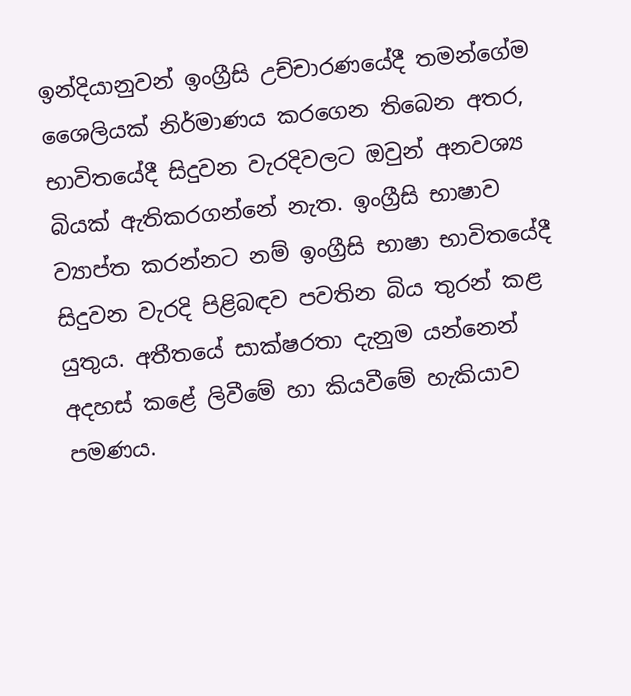ඉන්දියානුවන් ඉංග්‍රීසි උච්චාරණයේදී තමන්ගේම ශෛලියක් නිර්මාණය කරගෙන තිබෙන අතර, භාවිතයේදී සිදුවන වැරදිවලට ඔවුන් අනවශ්‍ය බියක් ඇතිකරගන්නේ නැත. ඉංග්‍රීසි භාෂාව ව්‍යාප්ත කරන්නට නම් ඉංග්‍රීසි භාෂා භාවිතයේදී සිදුවන වැරදි පිළිබඳව පවතින බිය තුරන් කළ යුතුය. අතීතයේ සාක්ෂරතා දැනුම යන්නෙන් අදහස් කළේ ලිවීමේ හා කියවීමේ හැකියාව පමණය.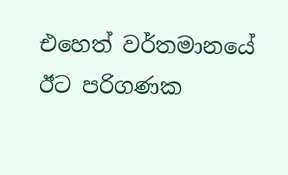එහෙත් වර්තමානයේ ඊට පරිගණක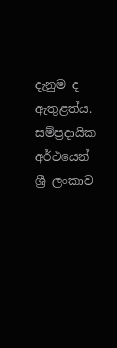දැනුම ද ඇතුළත්ය. සම්ප්‍රදායික අර්ථයෙන් ශ්‍රී ලංකාව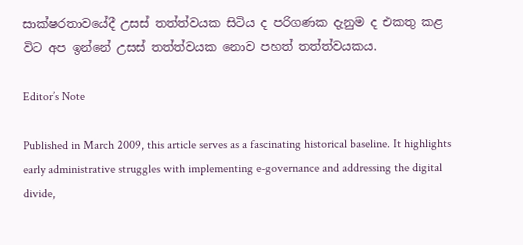සාක්ෂරතාවයේදී උසස් තත්ත්වයක සිටිය ද පරිගණක දැනුම ද එකතු කළ විට අප ඉන්නේ උසස් තත්ත්වයක නොව පහත් තත්ත්වයකය.

Editor’s Note

Published in March 2009, this article serves as a fascinating historical baseline. It highlights early administrative struggles with implementing e-governance and addressing the digital divide,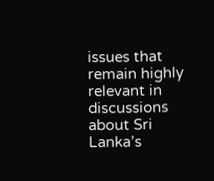issues that remain highly relevant in discussions about Sri Lanka’s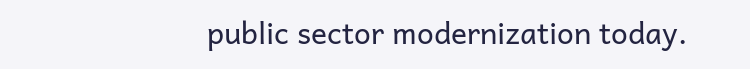public sector modernization today.